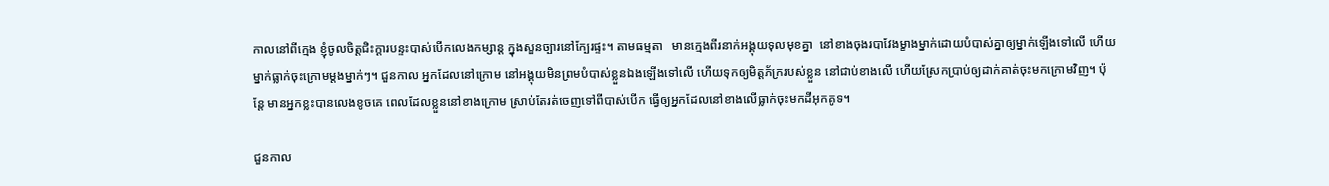កាលនៅពីក្មេង ខ្ញុំចូលចិត្តជិះក្តារបន្ទះបាស់បើកលេងកម្សាន្ត ក្នុងសួនច្បារនៅក្បែរផ្ទះ។ តាមធម្មតា   មានក្មេងពីរនាក់អង្គុយទុលមុខគ្នា  នៅខាងចុងរបាវែងម្ខាងម្នាក់ដោយបំបាស់គ្នាឲ្យម្នាក់ឡើងទៅលើ ហើយម្នាក់ធ្លាក់ចុះក្រោមម្តងម្នាក់ៗ។ ជួនកាល អ្នកដែលនៅក្រោម នៅអង្គុយមិនព្រមបំបាស់ខ្លួនឯងឡើងទៅលើ ហើយទុកឲ្យមិត្តភ័ក្ររបស់ខ្លួន នៅជាប់ខាងលើ ហើយស្រែកប្រាប់ឲ្យដាក់គាត់ចុះមកក្រោមវិញ។ ប៉ុន្តែ មានអ្នកខ្លះបានលេងខូចគេ ពេលដែលខ្លួននៅខាងក្រោម ស្រាប់តែរត់ចេញទៅពីបាស់បើក ធ្វើឲ្យអ្នកដែលនៅខាងលើធ្លាក់ចុះមកដីអុកគូទ។

ជួនកាល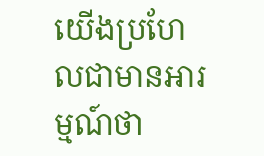យើងប្រហែលជាមានអារម្មណ៍ថា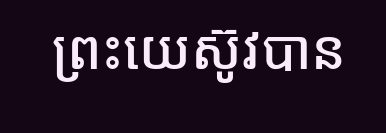ព្រះយេស៊ូវបាន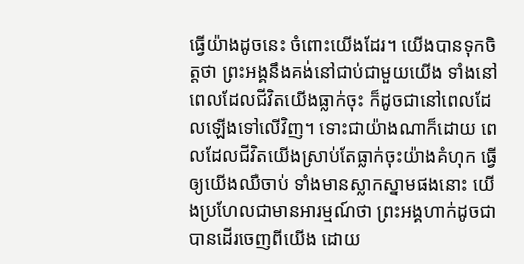ធ្វើយ៉ាងដូចនេះ ចំពោះយើងដែរ។ យើងបានទុកចិត្តថា ព្រះអង្គនឹងគង់នៅជាប់ជាមួយយើង ទាំងនៅពេលដែលជីវិតយើងធ្លាក់ចុះ ក៏ដូចជានៅពេលដែលឡើងទៅលើវិញ។ ទោះជាយ៉ាងណាក៏ដោយ ពេលដែលជីវិតយើងស្រាប់តែធ្លាក់ចុះយ៉ាងគំហុក ធ្វើឲ្យយើងឈឺចាប់ ទាំងមានស្លាកស្នាមផងនោះ យើងប្រហែលជាមានអារម្មណ៍ថា ព្រះអង្គហាក់ដូចជាបានដើរចេញពីយើង ដោយ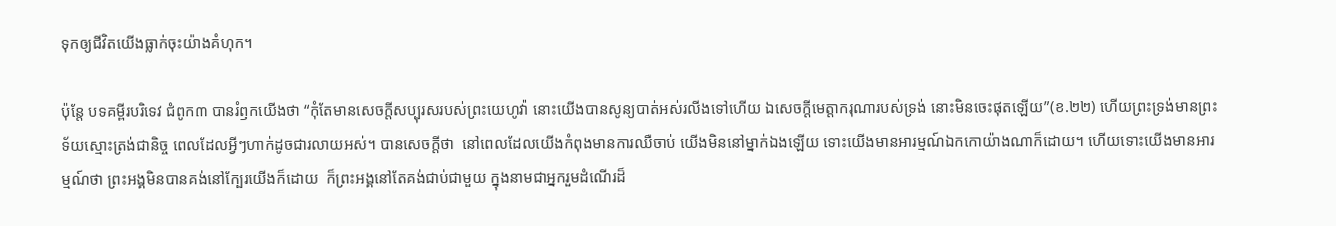ទុកឲ្យជីវិតយើងធ្លាក់ចុះយ៉ាងគំហុក។

ប៉ុន្តែ បទគម្ពីរបរិទេវ ជំពូក៣ បានរំឭកយើងថា “កុំតែមានសេចក្តីសប្បុរសរបស់ព្រះយេហូវ៉ា នោះយើងបានសូន្យបាត់អស់រលីងទៅហើយ ឯសេចក្តីមេត្តាករុណារបស់ទ្រង់ នោះមិនចេះផុតឡើយ”(ខ.២២) ហើយព្រះទ្រង់មានព្រះទ័យស្មោះត្រង់ជានិច្ច ពេលដែលអ្វីៗហាក់ដូចជារលាយអស់។ បានសេចក្តីថា  នៅពេលដែលយើងកំពុងមានការឈឺចាប់ យើងមិននៅម្នាក់ឯងឡើយ ទោះយើងមានអារម្មណ៍ឯកកោយ៉ាងណាក៏ដោយ។ ហើយទោះយើងមានអារម្មណ៍ថា ព្រះអង្គមិនបានគង់នៅក្បែរយើងក៏ដោយ  ក៏ព្រះអង្គនៅតែគង់ជាប់ជាមួយ ក្នុងនាមជាអ្នករួមដំណើរដ៏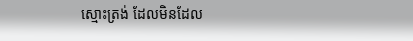ស្មោះត្រង់ ដែលមិនដែល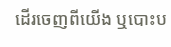ដើរចេញពីយើង ឬបោះប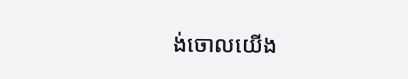ង់ចោលយើង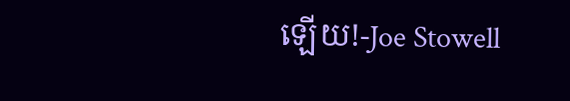ឡើយ!-Joe Stowell